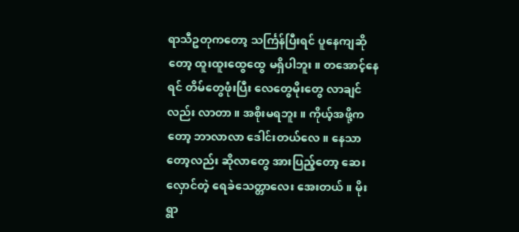ရာသီဥတုကတော့ သင်္ကြန်ပြီးရင် ပူနေကျဆိုတော့ ထူးထူးထွေထွေ မရှိပါဘူး။ တအောင့်နေရင် တိမ်တွေဖုံးပြီး လေတွေမိုးတွေ လာချင်လည်း လာတာ။ အစိုးမရဘူး။ ကိုယ့်အဖို့ကတော့ ဘာလာလာ ဒေါင်းတယ်လေ။ နေသာတော့လည်း ဆိုလာတွေ အားပြည့်တော့ ဆေးလှောင်တဲ့ ရေခဲသေတ္တာလေး အေးတယ်။ မိုးရွာ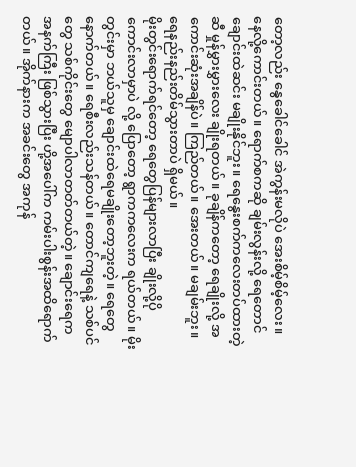တော့လည်း နွေခေါင်ခေါင် အဲကွန်းမလိုပဲ အေးစိမ့်စိမ့်လေး။ နေလို့ကောင်းတယ်။ ရောက်စကဆို ချမ်းလွန်းလို့ ရေတောင်ချောင်းထဲဆင်း မချိုးနိုင်ဘူး။ ရေနွေးစက်ကလေးတပ်ထားတဲ့ဆီ မှုန်မွှားမွှားလေး ချိုးရတယ်။ ခုချိန်ကတော့ ရေချိုးလို့ အကောင်းဆုံးအချိန်ပဲ။ ကြည်တယ်။ အေးတယ်။ မချမ်းဘူး။ ရေနည်းနည်းတိမ်သွားတာပဲ ရှိမယ်။
မိုးတွင်းရောက်ရင်တော့ ရေတွေပြန်များလာပြီး ချိုးလို့ပိုကောင်းလာမှာပဲ လို့ ပြောတော့ ရွာကကလေးက ရယ်တယ်။ မိုးတွင်းမှာ ဘယ်သူမှ ချောင်းထဲရေမချိုးတော့ဘူးတဲ့။ ရေတွေနောက်တယ်။ ရေစီးလည်းသန်တယ်။ တောင်ကျရေနဲ့ သစ်ပင်တွေ သစ်ကိုင်းတွေ မျောပါလာတတ်တယ်တဲ့။ ချောင်းရေက အနက်ကြီး ဖြစ်သွားပြီး ဟို့အပေါ်က ကမ်းပါးစွန်းအထိရောက်တယ်။ အိုက်နားက အခင်းတွေ အကုန်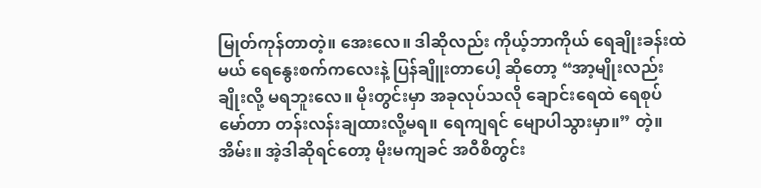မြုတ်ကုန်တာတဲ့။ အေးလေ။ ဒါဆိုလည်း ကိုယ့်ဘာကိုယ် ရေချိုးခန်းထဲမယ် ရေနွေးစက်ကလေးနဲ့ ပြန်ချိူးတာပေါ့ ဆိုတော့ “အာ့မျိုးလည်း ချိုးလို့ မရဘူးလေ။ မိုးတွင်းမှာ အခုလုပ်သလို ချောင်းရေထဲ ရေစုပ်မော်တာ တန်းလန်းချထားလို့မရ။ ရေကျရင် မျောပါသွားမှာ။” တဲ့။ အိမ်း။ အဲ့ဒါဆိုရင်တော့ မိုးမကျခင် အဝီစိတွင်း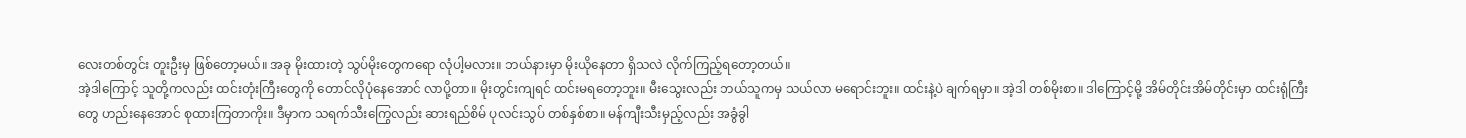လေးတစ်တွင်း တူးဦးမှ ဖြစ်တော့မယ်။ အခု မိုးထားတဲ့ သွပ်မိုးတွေကရော လုံပါ့မလား။ ဘယ်နားမှာ မိုးယိုနေတာ ရှိသလဲ လိုက်ကြည့်ရတော့တယ်။
အဲ့ဒါကြောင့် သူတို့ကလည်း ထင်းတုံးကြီးတွေကို တောင်လိုပုံနေအောင် လာပို့တာ။ မိုးတွင်းကျရင် ထင်းမရတော့ဘူး။ မီးသွေးလည်း ဘယ်သူကမှ သယ်လာ မရောင်းဘူး။ ထင်းနဲ့ပဲ ချက်ရမှာ။ အဲ့ဒါ တစ်မိုးစာ။ ဒါကြောင့်မို့ အိမ်တိုင်းအိမ်တိုင်းမှာ ထင်းရုံကြီးတွေ ဟည်းနေအောင် စုထားကြတာကိုး။ ဒီမှာက သရက်သီးကြွေလည်း ဆားရည်စိမ် ပုလင်းသွပ် တစ်နှစ်စာ။ မန်ကျီးသီးမှည့်လည်း အခွံခွါ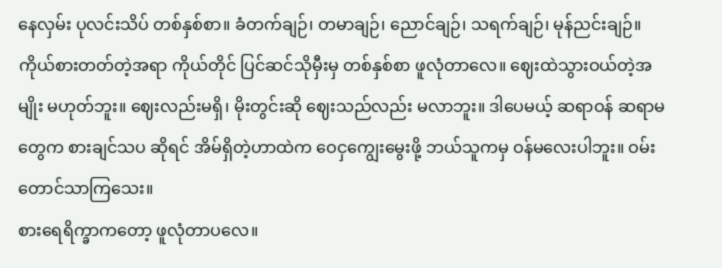နေလှမ်း ပုလင်းသိပ် တစ်နှစ်စာ။ ခံတက်ချဉ်၊ တမာချဉ်၊ ညောင်ချဉ်၊ သရက်ချဉ်၊ မုန်ညင်းချဉ်။ ကိုယ်စားတတ်တဲ့အရာ ကိုယ်တိုင် ပြင်ဆင်သိုမှီးမှ တစ်နှစ်စာ ဖူလုံတာလေ။ ဈေးထဲသွားဝယ်တဲ့အမျိုး မဟုတ်ဘူး။ ဈေးလည်းမရှိ၊ မိုးတွင်းဆို ဈေးသည်လည်း မလာဘူး။ ဒါပေမယ့် ဆရာဝန် ဆရာမတွေက စားချင်သပ ဆိုရင် အိမ်ရှိတဲ့ဟာထဲက ဝေငှကျွေးမွေးဖို့ ဘယ်သူကမှ ဝန်မလေးပါဘူး။ ဝမ်းတောင်သာကြသေး။
စားရေရိက္ခာကတော့ ဖူလုံတာပလေ။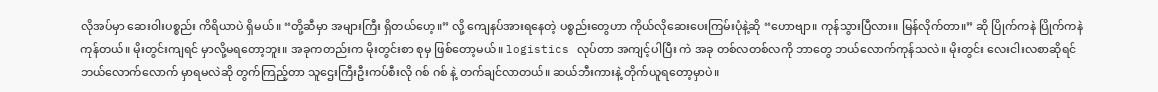လိုအပ်မှာ ဆေးဝါးပစ္စည်း ကိရိယာပဲ ရှိမယ်။ “တို့ဆီမှာ အများကြီး ရှိတယ်ဟေ့။” လို့ ကျေနပ်အားရနေတဲ့ ပစ္စည်းတွေဟာ ကိုယ်လိုဆေးပေးကြမ်းပုံနဲ့ဆို “ဟောဗျာ။ ကုန်သွားပြီလား။ မြန်လိုက်တာ။” ဆို ပြိုက်ကနဲ ပြိုက်ကနဲ ကုန်တယ်။ မိုးတွင်းကျရင် မှာလို့မရတော့ဘူး။ အခုကတည်းက မိုးတွင်းစာ စုမှ ဖြစ်တော့မယ်။ logistics လုပ်တာ အကျင့်ပါပြီး ကဲ အခု တစ်လတစ်လကို ဘာတွေ ဘယ်လောက်ကုန်သလဲ။ မိုးတွင်း လေးငါးလစာဆိုရင် ဘယ်လောက်လောက် မှာရမလဲဆို တွက်ကြည့်တာ သူဌေးကြီးဦးကပ်စီးလို ဂစ် ဂစ် နဲ့ တက်ချင်လာတယ်။ ဆယ်ဘီးကားနဲ့ တိုက်ယူရတော့မှာပဲ။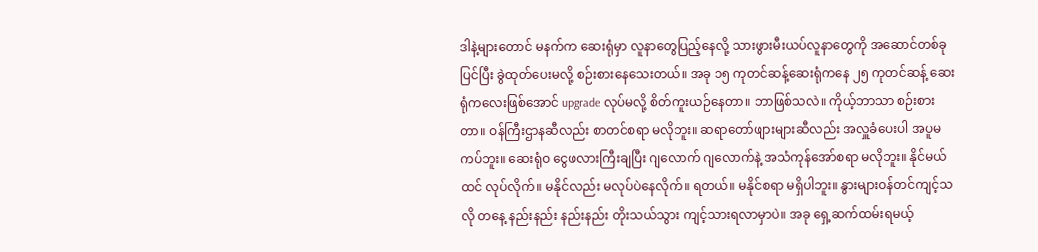ဒါနဲ့များတောင် မနက်က ဆေးရုံမှာ လူနာတွေပြည့်နေလို့ သားဖွားမီးယပ်လူနာတွေကို အဆောင်တစ်ခုပြင်ပြီး ခွဲထုတ်ပေးမလို့ စဉ်းစားနေသေးတယ်။ အခု ၁၅ ကုတင်ဆန့်ဆေးရုံကနေ ၂၅ ကုတင်ဆန့် ဆေးရုံကလေးဖြစ်အောင် upgrade လုပ်မလို့ စိတ်ကူးယဉ်နေတာ။ ဘာဖြစ်သလဲ။ ကိုယ့်ဘာသာ စဉ်းစားတာ။ ဝန်ကြီးဌာနဆီလည်း စာတင်စရာ မလိုဘူး။ ဆရာတော်ဖျားများဆီလည်း အလှူခံပေးပါ အပူမကပ်ဘူး။ ဆေးရုံဝ ငွေဖလားကြီးချပြီး ဂျလောက် ဂျလောက်နဲ့ အသံကုန်အော်စရာ မလိုဘူး။ နိုင်မယ်ထင် လုပ်လိုက်။ မနိုင်လည်း မလုပ်ပဲနေလိုက်။ ရတယ်။ မနိုင်စရာ မရှိပါဘူး။ နွားများဝန်တင်ကျင့်သလို တနေ့ နည်းနည်း နည်းနည်း တိုးသယ်သွား ကျင့်သားရလာမှာပဲ။ အခု ရှေ့ဆက်ထမ်းရမယ့်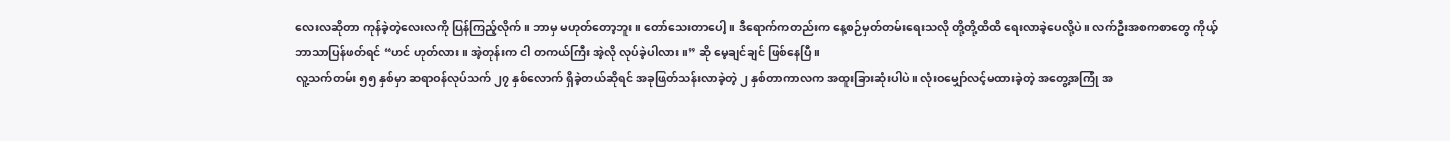လေးလဆိုတာ ကုန်ခဲ့တဲ့လေးလကို ပြန်ကြည့်လိုက်။ ဘာမှ မဟုတ်တော့ဘူး။ တော်သေးတာပေါ့။ ဒီရောက်ကတည်းက နေ့စဉ်မှတ်တမ်းရေးသလို တို့တို့ထိထိ ရေးလာခဲ့ပေလို့ပဲ။ လက်ဦးအစကစာတွေ ကိုယ့်ဘာသာပြန်ဖတ်ရင် “ဟင် ဟုတ်လား။ အဲ့တုန်းက ငါ တကယ်ကြီး အဲ့လို လုပ်ခဲ့ပါလား။” ဆို မေ့ချင်ချင် ဖြစ်နေပြီ။
လူ့သက်တမ်း ၅၅ နှစ်မှာ ဆရာဝန်လုပ်သက် ၂၇ နှစ်လောက် ရှိခဲ့တယ်ဆိုရင် အခုဖြတ်သန်းလာခဲ့တဲ့ ၂ နှစ်တာကာလက အထူးခြားဆုံးပါပဲ။ လုံးဝမျှော်လင့်မထားခဲ့တဲ့ အတွေ့အကြုံ အ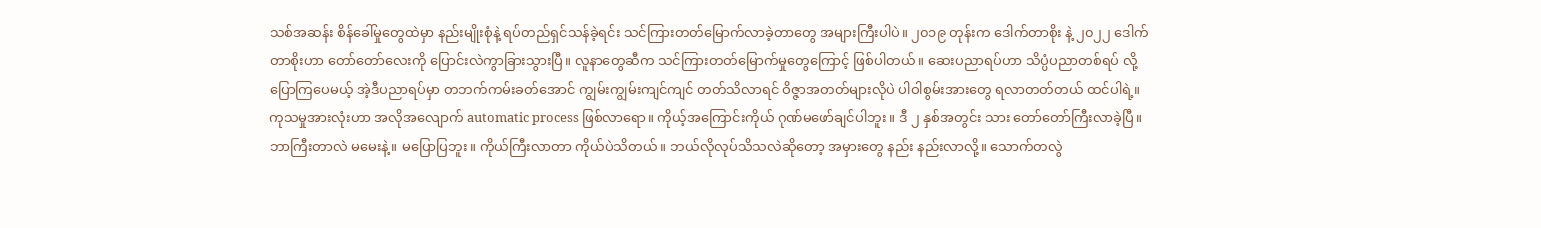သစ်အဆန်း စိန်ခေါ်မှုတွေထဲမှာ နည်းမျိုးစုံနဲ့ ရပ်တည်ရှင်သန်ခဲ့ရင်း သင်ကြားတတ်မြောက်လာခဲ့တာတွေ အများကြီးပါပဲ။ ၂၀၁၉ တုန်းက ဒေါက်တာစိုး နဲ့ ၂၀၂၂ ဒေါက်တာစိုးဟာ တော်တော်လေးကို ပြောင်းလဲကွာခြားသွားပြီ။ လူနာတွေဆီက သင်ကြားတတ်မြောက်မှုတွေကြောင့် ဖြစ်ပါတယ်။ ဆေးပညာရပ်ဟာ သိပ္ပံပညာတစ်ရပ် လို့ ပြောကြပေမယ့် အဲ့ဒီပညာရပ်မှာ တဘက်ကမ်းခတ်အောင် ကျွမ်းကျွမ်းကျင်ကျင် တတ်သိလာရင် ဝိဇ္ဇာအတတ်များလိုပဲ ပါဝါစွမ်းအားတွေ ရလာတတ်တယ် ထင်ပါရဲ့။ ကုသမှုအားလုံးဟာ အလိုအလျောက် automatic process ဖြစ်လာရော။ ကိုယ့်အကြောင်းကိုယ် ဂုဏ်မဖော်ချင်ပါဘူး။ ဒီ ၂ နှစ်အတွင်း သား တော်တော်ကြီးလာခဲ့ပြီ။ ဘာကြီးတာလဲ မမေးနဲ့။ မပြောပြဘူး။ ကိုယ်ကြီးလာတာ ကိုယ်ပဲသိတယ်။ ဘယ်လိုလုပ်သိသလဲဆိုတော့ အမှားတွေ နည်း နည်းလာလို့။ သောက်တလွဲ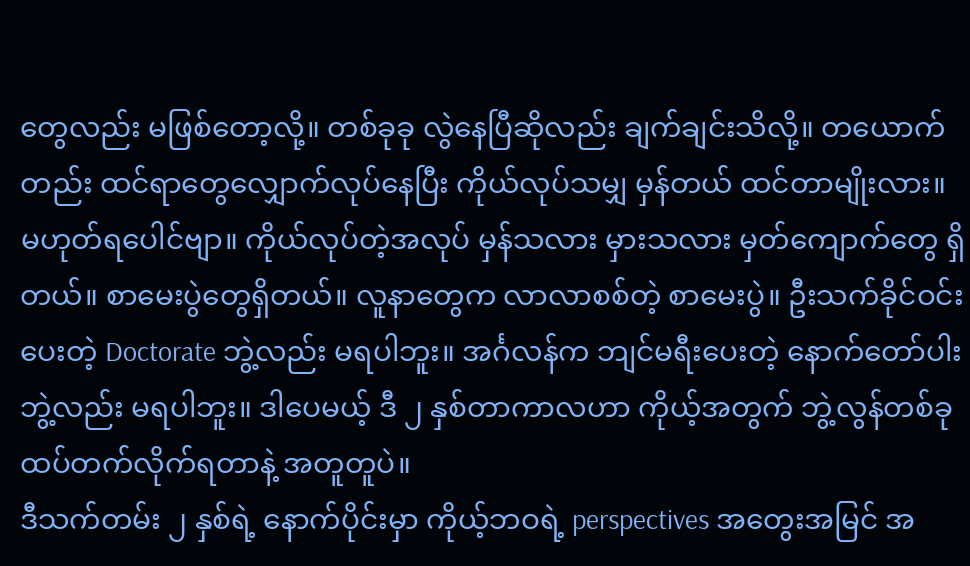တွေလည်း မဖြစ်တော့လို့။ တစ်ခုခု လွဲနေပြီဆိုလည်း ချက်ချင်းသိလို့။ တယောက်တည်း ထင်ရာတွေလျှောက်လုပ်နေပြီး ကိုယ်လုပ်သမျှ မှန်တယ် ထင်တာမျိုးလား။ မဟုတ်ရပေါင်ဗျာ။ ကိုယ်လုပ်တဲ့အလုပ် မှန်သလား မှားသလား မှတ်ကျောက်တွေ ရှိတယ်။ စာမေးပွဲတွေရှိတယ်။ လူနာတွေက လာလာစစ်တဲ့ စာမေးပွဲ။ ဦးသက်ခိုင်ဝင်းပေးတဲ့ Doctorate ဘွဲ့လည်း မရပါဘူး။ အင်္ဂလန်က ဘျင်မရီးပေးတဲ့ နောက်တော်ပါးဘွဲ့လည်း မရပါဘူး။ ဒါပေမယ့် ဒီ ၂ နှစ်တာကာလဟာ ကိုယ့်အတွက် ဘွဲ့လွန်တစ်ခု ထပ်တက်လိုက်ရတာနဲ့ အတူတူပဲ။
ဒီသက်တမ်း ၂ နှစ်ရဲ့ နောက်ပိုင်းမှာ ကိုယ့်ဘဝရဲ့ perspectives အတွေးအမြင် အ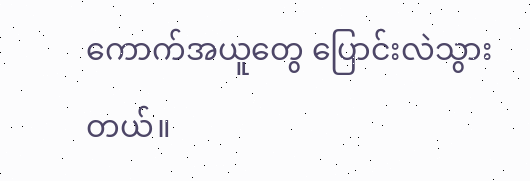ကောက်အယူတွေ ပြောင်းလဲသွားတယ်။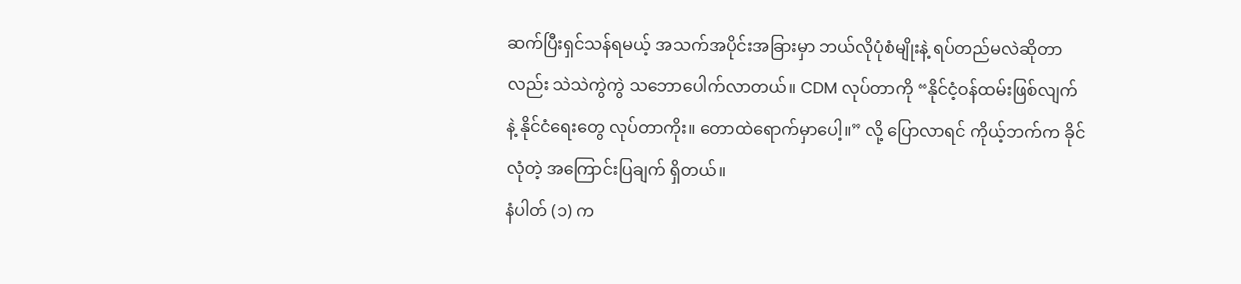ဆက်ပြီးရှင်သန်ရမယ့် အသက်အပိုင်းအခြားမှာ ဘယ်လိုပုံစံမျိုးနဲ့ ရပ်တည်မလဲဆိုတာလည်း သဲသဲကွဲကွဲ သဘောပေါက်လာတယ်။ CDM လုပ်တာကို “နိုင်ငံ့ဝန်ထမ်းဖြစ်လျက်နဲ့ နိုင်ငံရေးတွေ လုပ်တာကိုး။ တောထဲရောက်မှာပေါ့။” လို့ ပြောလာရင် ကိုယ့်ဘက်က ခိုင်လုံတဲ့ အကြောင်းပြချက် ရှိတယ်။
နံပါတ် (၁) က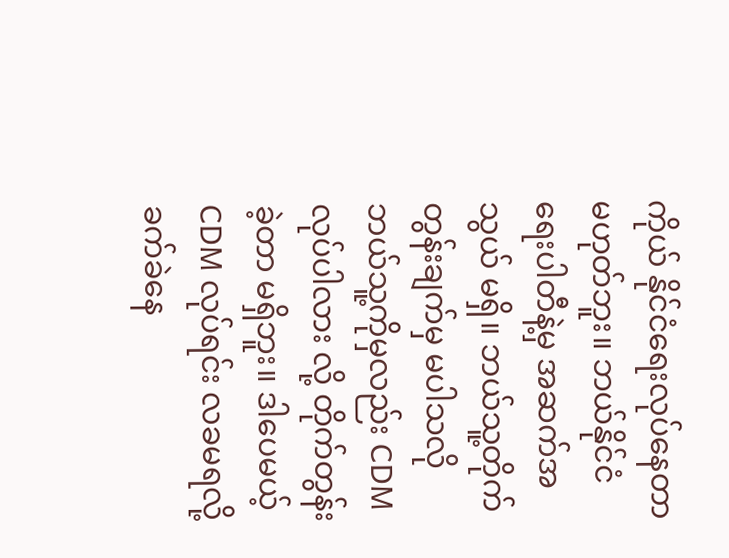ကိုယ် နိုင်ငံရေးလုပ်နေတာ မဟုတ်ဘူး။ ဘယ်နိုင်ငံရေးပါတီနဲ့မှ အဆက်အသွယ် မရှိ။ ဘယ်သူ့တိုက်တွန်းချက်မှ မပါသလို ဘယ်သူ့ကိုမှလည်း CDM လုပ်ပါလား လို့ တိုက်တွန်းခဲ့တာ မရှိဘူး။ ဒါပေမယ့် CDM လုပ်ရင်း လခမရလို့ ခက်ခဲနေ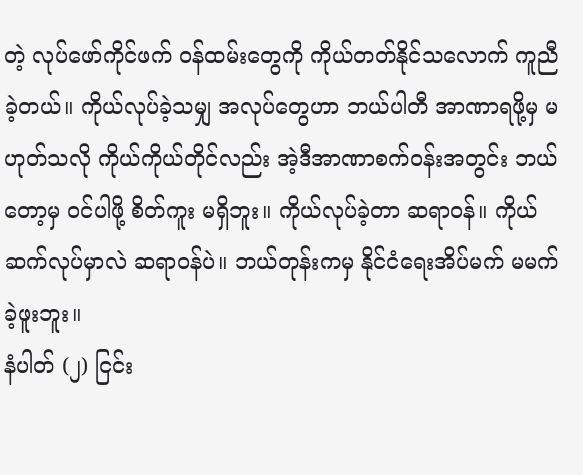တဲ့ လုပ်ဖော်ကိုင်ဖက် ဝန်ထမ်းတွေကို ကိုယ်တတ်နိုင်သလောက် ကူညီခဲ့တယ်။ ကိုယ်လုပ်ခဲ့သမျှ အလုပ်တွေဟာ ဘယ်ပါတီ အာဏာရဖို့မှ မဟုတ်သလို ကိုယ်ကိုယ်တိုင်လည်း အဲ့ဒီအာဏာစက်ဝန်းအတွင်း ဘယ်တော့မှ ဝင်ပါဖို့ စိတ်ကူး မရှိဘူး။ ကိုယ်လုပ်ခဲ့တာ ဆရာဝန်။ ကိုယ်ဆက်လုပ်မှာလဲ ဆရာဝန်ပဲ။ ဘယ်တုန်းကမှ နိုင်ငံရေးအိပ်မက် မမက်ခဲ့ဖူးဘူး။
နံပါတ် (၂) ငြင်း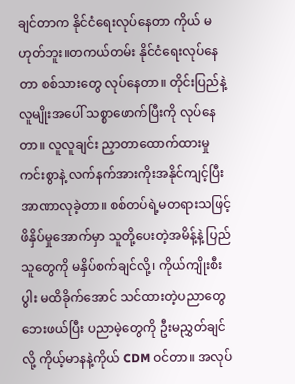ချင်တာက နိုင်ငံရေးလုပ်နေတာ ကိုယ် မဟုတ်ဘူး။တကယ်တမ်း နိုင်ငံရေးလုပ်နေတာ စစ်သားတွေ လုပ်နေတာ။ တိုင်းပြည်နဲ့ လူမျိုးအပေါ် သစ္စာဖောက်ပြီးကို လုပ်နေတာ။ လူလူချင်း ညှာတာထောက်ထားမှုကင်းစွာနဲ့ လက်နက်အားကိုးအနိုင်ကျင့်ပြီး အာဏာလုခဲ့တာ။ စစ်တပ်ရဲ့မတရားသဖြင့် ဖိနှိပ်မှုအောက်မှာ သူတို့ပေးတဲ့အမိန့်နဲ့ ပြည်သူတွေကို မနှိပ်စက်ချင်လို့၊ ကိုယ်ကျိုးစီးပွါး မထိခိုက်အောင် သင်ထားတဲ့ပညာတွေ ဘေးဖယ်ပြီး ပညာမဲ့တွေကို ဦးမညွှတ်ချင်လို့ ကိုယ့်မာနနဲ့ကိုယ် CDM ဝင်တာ။ အလုပ်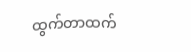ထွက်တာထက်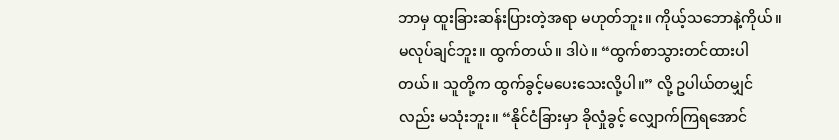ဘာမှ ထူးခြားဆန်းပြားတဲ့အရာ မဟုတ်ဘူး။ ကိုယ့်သဘောနဲ့ကိုယ်။ မလုပ်ချင်ဘူး။ ထွက်တယ်။ ဒါပဲ။ “ထွက်စာသွားတင်ထားပါတယ်။ သူတို့က ထွက်ခွင့်မပေးသေးလို့ပါ။” လို့ ဥပါယ်တမျှင်လည်း မသုံးဘူး။ “နိုင်ငံခြားမှာ ခိုလှုံခွင့် လျှောက်ကြရအောင်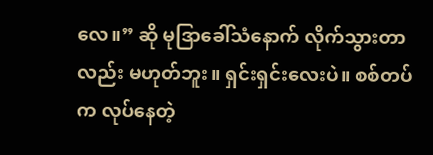လေ။” ဆို မုဒြာခေါ်သံနောက် လိုက်သွားတာလည်း မဟုတ်ဘူး။ ရှင်းရှင်းလေးပဲ။ စစ်တပ်က လုပ်နေတဲ့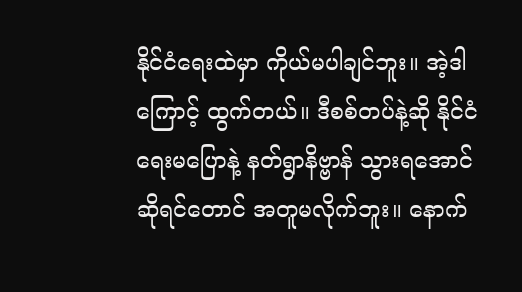နိုင်ငံရေးထဲမှာ ကိုယ်မပါချင်ဘူး။ အဲ့ဒါကြောင့် ထွက်တယ်။ ဒီစစ်တပ်နဲ့ဆို နိုင်ငံရေးမပြောနဲ့ နတ်ရွာနိဗ္ဗာန် သွားရအောင် ဆိုရင်တောင် အတူမလိုက်ဘူး။ နောက်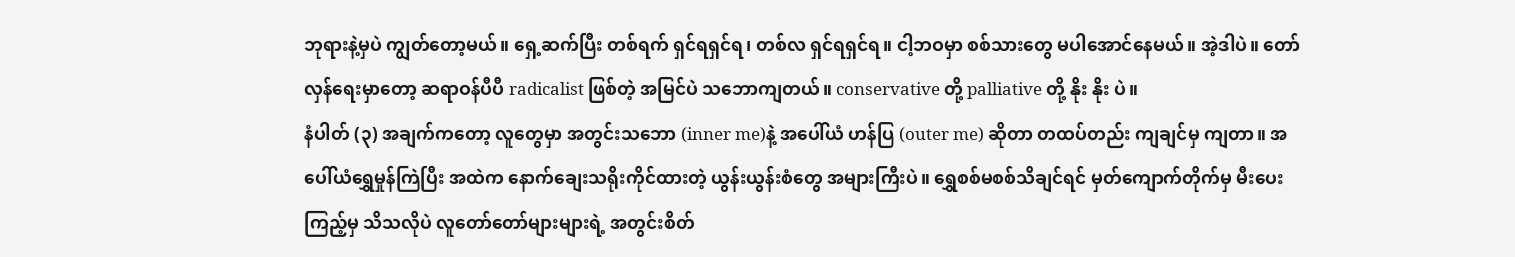ဘုရားနဲ့မှပဲ ကျွတ်တော့မယ်။ ရှေ့ဆက်ပြီး တစ်ရက် ရှင်ရရှင်ရ၊ တစ်လ ရှင်ရရှင်ရ။ ငါ့ဘဝမှာ စစ်သားတွေ မပါအောင်နေမယ်။ အဲ့ဒါပဲ။ တော်လှန်ရေးမှာတော့ ဆရာဝန်ပီပီ radicalist ဖြစ်တဲ့ အမြင်ပဲ သဘောကျတယ်။ conservative တို့ palliative တို့ နိုး နိုး ပဲ။
နံပါတ် (၃) အချက်ကတော့ လူတွေမှာ အတွင်းသဘော (inner me)နဲ့ အပေါ်ယံ ဟန်ပြ (outer me) ဆိုတာ တထပ်တည်း ကျချင်မှ ကျတာ။ အပေါ်ယံရွှေမှုန်ကြဲပြီး အထဲက နောက်ချေးသရိုးကိုင်ထားတဲ့ ယွန်းယွန်းစံတွေ အများကြီးပဲ။ ရွှေစစ်မစစ်သိချင်ရင် မှတ်ကျောက်တိုက်မှ မီးပေးကြည့်မှ သိသလိုပဲ လူတော်တော်များများရဲ့ အတွင်းစိတ်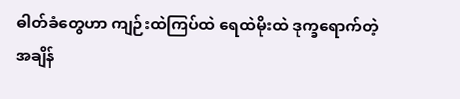ဓါတ်ခံတွေဟာ ကျဉ်းထဲကြပ်ထဲ ရေထဲမိုးထဲ ဒုက္ခရောက်တဲ့ အချိန်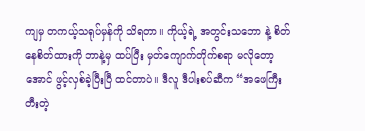ကျမှ တကယ့်သရုပ်မှန်ကို သိရတာ။ ကိုယ့်ရဲ့ အတွင်းသဘော နဲ့ စိတ်နေစိတ်ထားကို ဘာနဲ့မှ ထပ်ပြီး မှတ်ကျောက်တိုက်စရာ မလိုတော့အောင် ဖွင့်လှစ်ခဲ့ပြီးပြီ ထင်တာပဲ။ ဒီလူ ဒီပါးစပ်ဆီက “အဖေကြီးတီးတဲ့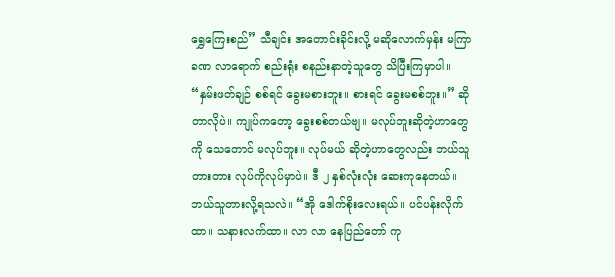ရွှေကြေးစည်” သီချင်း အတောင်းခိုင်းလို့ မဆိုလောက်မှန်း မကြာခဏ လာရောက် စည်းရုံး စနည်းနာတဲ့သူတွေ သိပြီးကြမှာပါ။ “နှမ်းဖတ်ချဉ် စစ်ရင် ခွေးမစားဘူး။ စားရင် ခွေးမစစ်ဘူး။” ဆိုတာလိုပဲ။ ကျုပ်ကတော့ ခွေးစစ်တယ်ဗျ။ မလုပ်ဘူးဆိုတဲ့ဟာတွေကို သေတောင် မလုပ်ဘူး။ လုပ်မယ် ဆိုတဲ့ဟာတွေလည်း ဘယ်သူတားတား လုပ်ကိုလုပ်မှာပဲ။ ဒီ ၂ နှစ်လုံးလုံး ဆေးကုနေတယ်။ ဘယ်သူတားလို့ရသလဲ။ “အို ဒေါက်စိုးလေးရယ်။ ပင်ပန်းလိုက်ထာ။ သနားလက်ထာ။ လာ လာ နေပြည်တော် ကု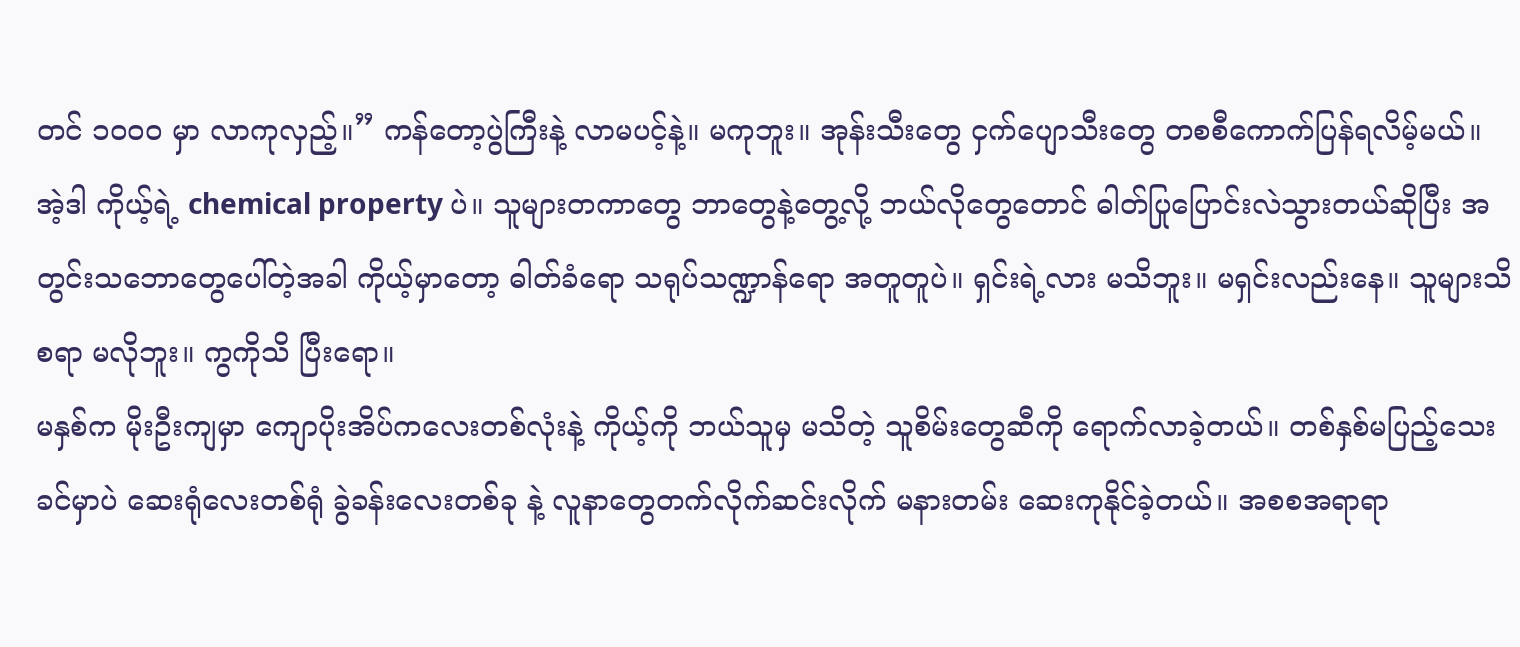တင် ၁၀၀၀ မှာ လာကုလှည့်။” ကန်တော့ပွဲကြီးနဲ့ လာမပင့်နဲ့။ မကုဘူး။ အုန်းသီးတွေ ငှက်ပျောသီးတွေ တစစီကောက်ပြန်ရလိမ့်မယ်။ အဲ့ဒါ ကိုယ့်ရဲ့ chemical property ပဲ။ သူများတကာတွေ ဘာတွေနဲ့တွေ့လို့ ဘယ်လိုတွေတောင် ဓါတ်ပြုပြောင်းလဲသွားတယ်ဆိုပြီး အတွင်းသဘောတွေပေါ်တဲ့အခါ ကိုယ့်မှာတော့ ဓါတ်ခံရော သရုပ်သဏ္ဍာန်ရော အတူတူပဲ။ ရှင်းရဲ့လား မသိဘူး။ မရှင်းလည်းနေ။ သူများသိစရာ မလိုဘူး။ ကွကိုသိ ပြီးရော။
မနှစ်က မိုးဦးကျမှာ ကျောပိုးအိပ်ကလေးတစ်လုံးနဲ့ ကိုယ့်ကို ဘယ်သူမှ မသိတဲ့ သူစိမ်းတွေဆီကို ရောက်လာခဲ့တယ်။ တစ်နှစ်မပြည့်သေးခင်မှာပဲ ဆေးရုံလေးတစ်ရုံ ခွဲခန်းလေးတစ်ခု နဲ့ လူနာတွေတက်လိုက်ဆင်းလိုက် မနားတမ်း ဆေးကုနိုင်ခဲ့တယ်။ အစစအရာရာ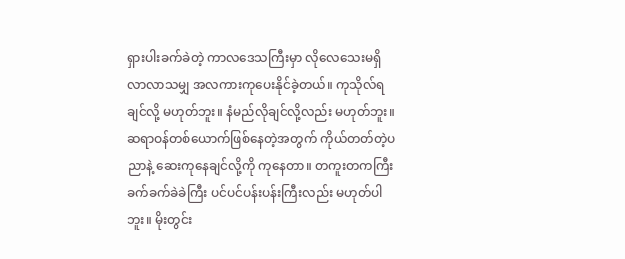ရှားပါးခက်ခဲတဲ့ ကာလဒေသကြီးမှာ လိုလေသေးမရှိ လာလာသမျှ အလကားကုပေးနိုင်ခဲ့တယ်။ ကုသိုလ်ရချင်လို့ မဟုတ်ဘူး။ နံမည်လိုချင်လို့လည်း မဟုတ်ဘူး။ ဆရာဝန်တစ်ယောက်ဖြစ်နေတဲ့အတွက် ကိုယ်တတ်တဲ့ပညာနဲ့ ဆေးကုနေချင်လို့ကို ကုနေတာ။ တကူးတကကြီး ခက်ခက်ခဲခဲကြီး ပင်ပင်ပန်းပန်းကြီးလည်း မဟုတ်ပါဘူး။ မိုးတွင်း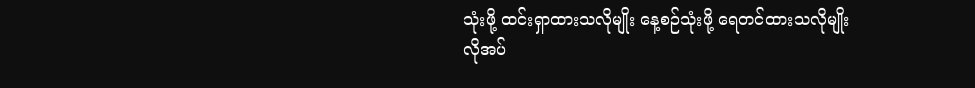သုံးဖို့ ထင်းရှာထားသလိုမျိုး နေ့စဉ်သုံးဖို့ ရေတင်ထားသလိုမျိုး လိုအပ်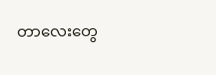တာလေးတွေ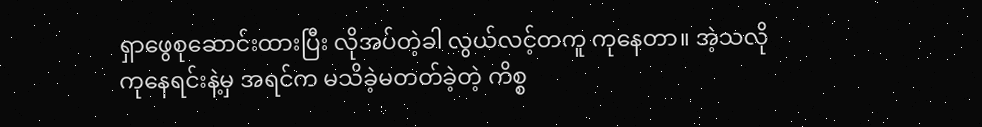ရှာဖွေစုဆောင်းထားပြီး လိုအပ်တဲ့ခါ လွယ်လင့်တကူ ကုနေတာ။ အဲ့သလို ကုနေရင်းနဲ့မှ အရင်က မသိခဲ့မတတ်ခဲ့တဲ့ ကိစ္စ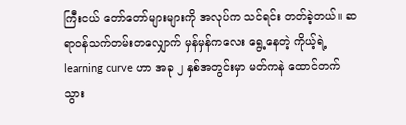ကြီးငယ် တော်တော်များများကို အလုပ်က သင်ရင်း တတ်ခဲ့တယ်။ ဆရာဝန်သက်တမ်းတလျှောက် မှန်မှန်ကလေး ရွေ့နေတဲ့ ကိုယ့်ရဲ့ learning curve ဟာ အခု ၂ နှစ်အတွင်းမှာ မတ်ကနဲ ထောင်တက်သွား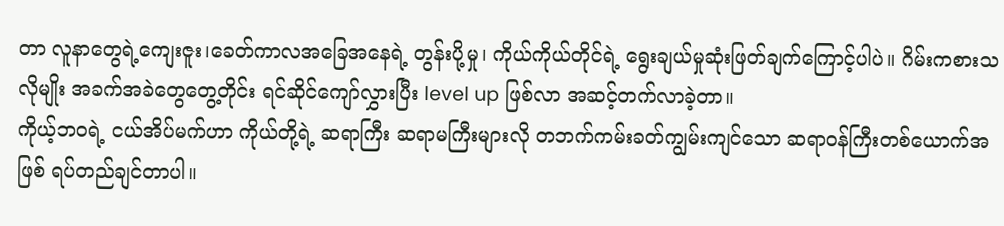တာ လူနာတွေရဲ့ကျေးဇူး၊ခေတ်ကာလအခြေအနေရဲ့ တွန်းပို့မှု၊ ကိုယ်ကိုယ်တိုင်ရဲ့ ရွေးချယ်မှုဆုံးဖြတ်ချက်ကြောင့်ပါပဲ။ ဂိမ်းကစားသလိုမျိုး အခက်အခဲတွေတွေ့တိုင်း ရင်ဆိုင်ကျော်လွှားပြီး level up ဖြစ်လာ အဆင့်တက်လာခဲ့တာ။
ကိုယ့်ဘဝရဲ့ ငယ်အိပ်မက်ဟာ ကိုယ်တို့ရဲ့ ဆရာကြီး ဆရာမကြီးများလို တဘက်ကမ်းခတ်ကျွမ်းကျင်သော ဆရာဝန်ကြီးတစ်ယောက်အဖြစ် ရပ်တည်ချင်တာပါ။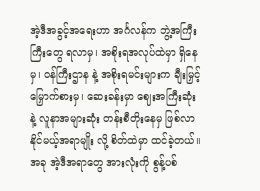အဲ့ဒီအခွင့်အရေးဟာ အင်္ဂလန်က ဘွဲ့အကြီးကြီးတွေ ရလာမှ၊ အစိုးရအလုပ်ထဲမှာ ရှိနေမှ၊ ဝန်ကြီးဌာန နဲ့ အစိုးရမင်းများက ချီးမြှင့်မြှောက်စားမှ၊ ဆေးခန်းမှာ ဈေးအကြီးဆုံး နဲ့ လူနာအများဆုံး တန်းစီတိုးနေမှ ဖြစ်လာနိုင်မယ့်အရာမျိုး လို့ စိတ်ထဲမှာ ထင်ခဲ့တယ်။ အခု အဲ့ဒီအရာတွေ အားလုံးကို စွန့်ပစ်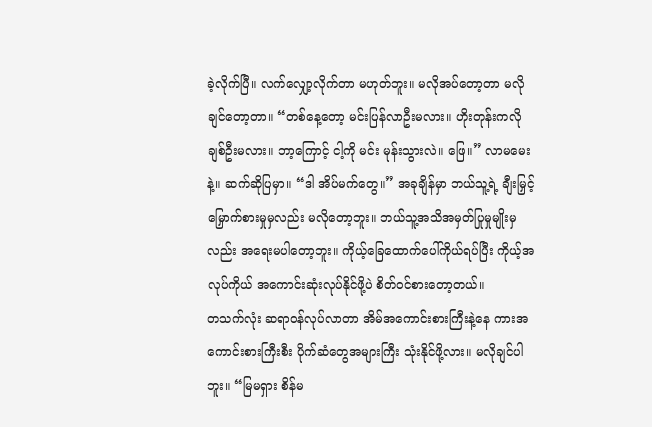ခဲ့လိုက်ပြီ။ လက်လျှော့လိုက်တာ မဟုတ်ဘူး။ မလိုအပ်တော့တာ မလိုချင်တော့တာ။ “တစ်နေ့တော့ မင်းပြန်လာဦးမလား။ ဟိုးတုန်းကလို ချစ်ဦးမလား။ ဘာ့ကြောင့် ငါ့ကို မင်း မုန်းသွားလဲ။ ဖြေ။” လာမမေးနဲ့။ ဆက်ဆိုပြမှာ။ “ဒါ အိပ်မက်တွေ။” အခုချိန်မှာ ဘယ်သူ့ရဲ့ ချီးမြှင့်မြှောက်စားမှုမှလည်း မလိုတော့ဘူး။ ဘယ်သူ့အသိအမှတ်ပြုမှုမျိုးမှလည်း အရေးမပါတော့ဘူး။ ကိုယ့်ခြေထောက်ပေါ်ကိုယ်ရပ်ပြီး ကိုယ့်အလုပ်ကိုယ် အကောင်းဆုံးလုပ်နိုင်ဖို့ပဲ စိတ်ဝင်စားတော့တယ်။
တသက်လုံး ဆရာဝန်လုပ်လာတာ အိမ်အကောင်းစားကြီးနဲ့နေ ကားအကောင်းစားကြီးစီး ပိုက်ဆံတွေအများကြီး သုံးနိုင်ဖို့လား။ မလိုချင်ပါဘူး။ “မြမရှား စိန်မ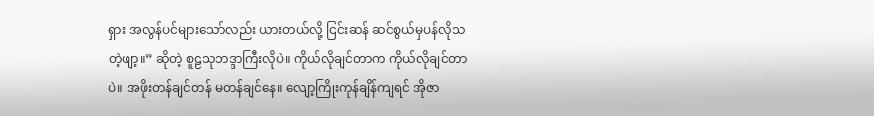ရှား အလွန်ပင်များသော်လည်း ယားတယ်လို့ ငြင်းဆန် ဆင်စွယ်မှပန်လိုသတဲ့ဖျာ့။” ဆိုတဲ့ စူဠသုဘဒ္ဒာကြီးလိုပဲ။ ကိုယ်လိုချင်တာက ကိုယ်လိုချင်တာပဲ။ အဖိုးတန်ချင်တန် မတန်ချင်နေ။ လျော့ကြိုးကုန်ချိန်ကျရင် အိုဇာ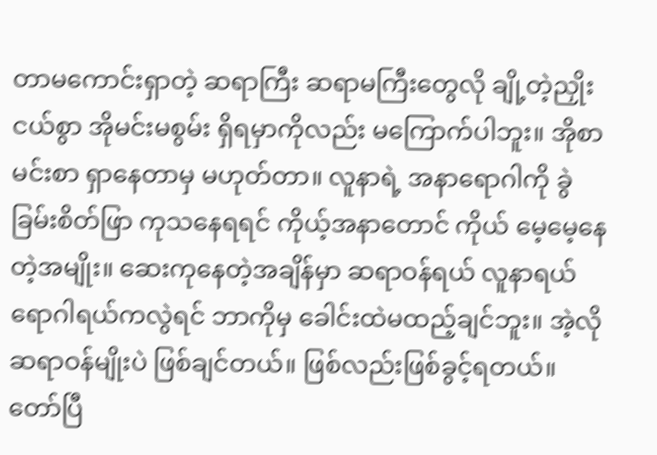တာမကောင်းရှာတဲ့ ဆရာကြီး ဆရာမကြီးတွေလို ချို့တဲ့ညှိုးငယ်စွာ အိုမင်းမစွမ်း ရှိရမှာကိုလည်း မကြောက်ပါဘူး။ အိုစာမင်းစာ ရှာနေတာမှ မဟုတ်တာ။ လူနာရဲ့ အနာရောဂါကို ခွဲခြမ်းစိတ်ဖြာ ကုသနေရရင် ကိုယ့်အနာတောင် ကိုယ် မေ့မေ့နေတဲ့အမျိုး။ ဆေးကုနေတဲ့အချိန်မှာ ဆရာဝန်ရယ် လူနာရယ် ရောဂါရယ်ကလွဲရင် ဘာကိုမှ ခေါင်းထဲမထည့်ချင်ဘူး။ အဲ့လိုဆရာဝန်မျိုးပဲ ဖြစ်ချင်တယ်။ ဖြစ်လည်းဖြစ်ခွင့်ရတယ်။ တော်ပြီ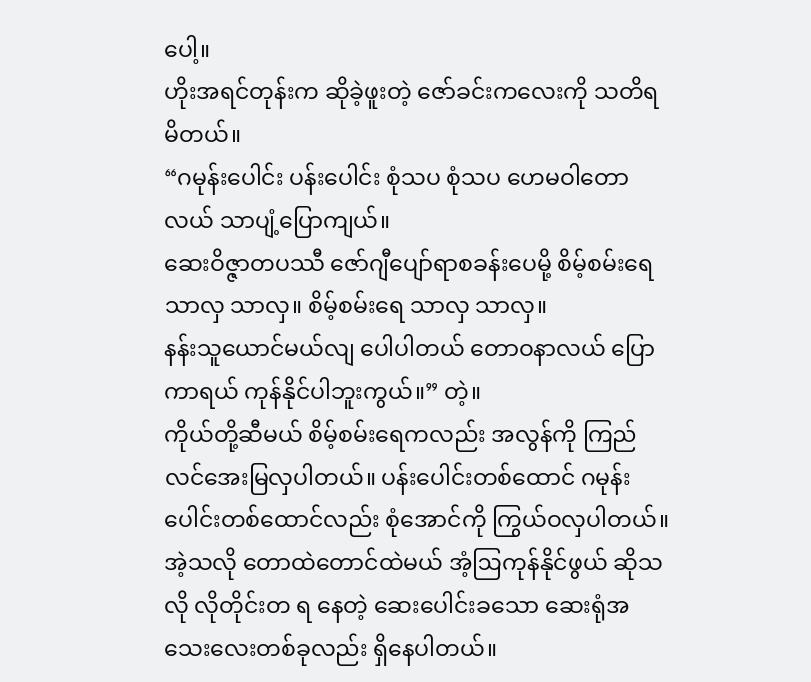ပေါ့။
ဟိုးအရင်တုန်းက ဆိုခဲ့ဖူးတဲ့ ဇော်ခင်းကလေးကို သတိရမိတယ်။
“ဂမုန်းပေါင်း ပန်းပေါင်း စုံသပ စုံသပ ဟေမဝါတောလယ် သာပျံ့ပြောကျယ်။
ဆေးဝိဇ္ဇာတပဿီ ဇော်ဂျီပျော်ရာစခန်းပေမို့ စိမ့်စမ်းရေ သာလှ သာလှ။ စိမ့်စမ်းရေ သာလှ သာလှ။
နန်းသူယောင်မယ်လျ ပေါပါတယ် တောဝနာလယ် ပြောကာရယ် ကုန်နိုင်ပါဘူးကွယ်။” တဲ့။
ကိုယ်တို့ဆီမယ် စိမ့်စမ်းရေကလည်း အလွန်ကို ကြည်လင်အေးမြလှပါတယ်။ ပန်းပေါင်းတစ်ထောင် ဂမုန်းပေါင်းတစ်ထောင်လည်း စုံအောင်ကို ကြွယ်ဝလှပါတယ်။ အဲ့သလို တောထဲတောင်ထဲမယ် အံ့ဩကုန်နိုင်ဖွယ် ဆိုသလို လိုတိုင်းတ ရ နေတဲ့ ဆေးပေါင်းခသော ဆေးရုံအသေးလေးတစ်ခုလည်း ရှိနေပါတယ်။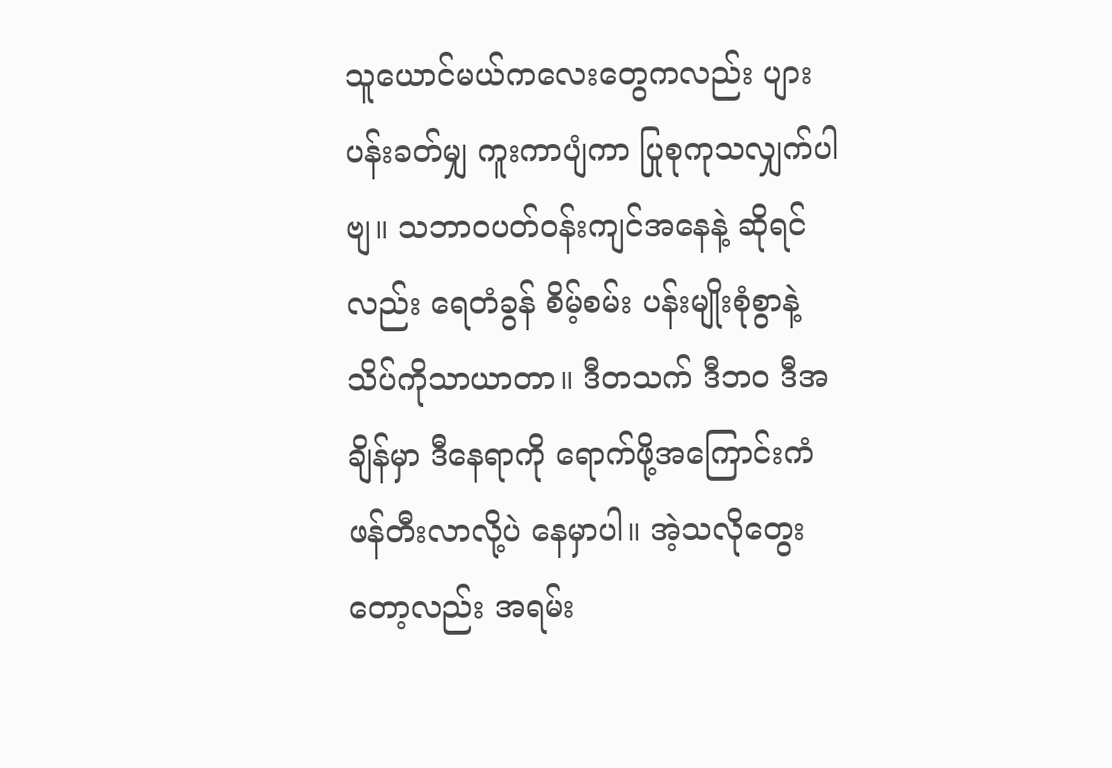သူယောင်မယ်ကလေးတွေကလည်း ပျားပန်းခတ်မျှ ကူးကာပျံကာ ပြုစုကုသလျှက်ပါဗျ။ သဘာဝပတ်ဝန်းကျင်အနေနဲ့ ဆိုရင်လည်း ရေတံခွန် စိမ့်စမ်း ပန်းမျိုးစုံစွာနဲ့ သိပ်ကိုသာယာတာ။ ဒီတသက် ဒီဘဝ ဒီအချိန်မှာ ဒီနေရာကို ရောက်ဖို့အကြောင်းကံ ဖန်တီးလာလို့ပဲ နေမှာပါ။ အဲ့သလိုတွေးတော့လည်း အရမ်း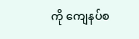ကို ကျေနပ်စ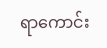ရာကောင်း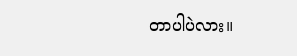တာပါပဲလား။